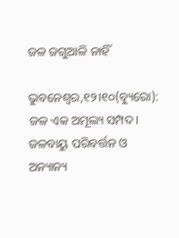ଜଳ ଜଗୁଆଳି ନାହିଁ

ଭୁବନେଶ୍ୱର,୧୨।୧୦(ବ୍ୟୁରୋ): ଜଳ ଏକ ଅମୂଲ୍ୟ ସମ୍ପଦ। ଜଳବାୟୁ ପରିବର୍ତ୍ତନ ଓ ଅନ୍ୟାନ୍ୟ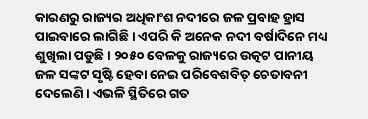କାରଣରୁ ରାଜ୍ୟର ଅଧିକାଂଶ ନଦୀରେ ଜଳ ପ୍ରବାହ ହ୍ରାସ ପାଇବାରେ ଲାଗିଛି । ଏପରି କି ଅନେକ ନଦୀ ବର୍ଷାଦିନେ ମଧ୍ୟ ଶୁଖିଲା ପଡୁଛି। ୨୦୫୦ ବେଳକୁ ରାଜ୍ୟରେ ଉତ୍କଟ ପାନୀୟ ଜଳ ସଙ୍କଟ ସୃଷ୍ଟି ହେବା ନେଇ ପରିବେଶବିତ୍‌ ଚେତାବନୀ ଦେଲେଣି। ଏଭଳି ସ୍ଥିତିରେ ଗତ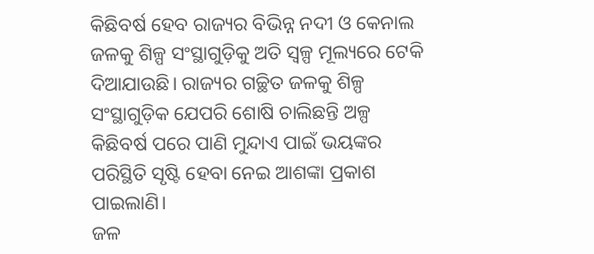କିଛିବର୍ଷ ହେବ ରାଜ୍ୟର ବିଭିନ୍ନ ନଦୀ ଓ କେନାଲ ଜଳକୁ ଶିଳ୍ପ ସଂସ୍ଥାଗୁଡ଼ିକୁ ଅତି ସ୍ବଳ୍ପ ମୂଲ୍ୟରେ ଟେକି ଦିଆଯାଉଛି। ରାଜ୍ୟର ଗଚ୍ଛିତ ଜଳକୁ ଶିଳ୍ପ ସଂସ୍ଥାଗୁଡ଼ିକ ଯେପରି ଶୋଷି ଚାଲିଛନ୍ତି ଅଳ୍ପ କିଛିବର୍ଷ ପରେ ପାଣି ମୁନ୍ଦାଏ ପାଇଁ ଭୟଙ୍କର ପରିସ୍ଥିତି ସୃଷ୍ଟି ହେବା ନେଇ ଆଶଙ୍କା ପ୍ରକାଶ ପାଇଲାଣି।
ଜଳ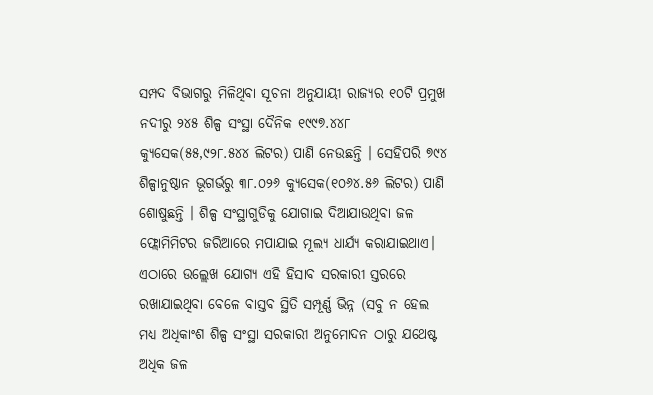ସମ୍ପଦ ବିଭାଗରୁ ମିଳିଥିବା ସୂଚନା ଅନୁଯାୟୀ ରାଜ୍ୟର ୧୦ଟି ପ୍ରମୁଖ ନଦୀରୁ ୨୪୫ ଶିଳ୍ପ ସଂସ୍ଥା ଦୈନିକ ୧୯୯୭.୪୪୮ କ୍ୟୁସେକ(୫୫,୯୨୮.୫୪୪ ଲିଟର) ପାଣି ନେଉଛନ୍ତି । ସେହିପରି ୭୯୪ ଶିଳ୍ପାନୁଷ୍ଠାନ ଭୂଗର୍ଭରୁ ୩୮.୦୨୬ କ୍ୟୁସେକ(୧୦୬୪.୫୬ ଲିଟର) ପାଣି ଶୋଷୁଛନ୍ତି । ଶିଳ୍ପ ସଂସ୍ଥାଗୁଡିକୁ ଯୋଗାଇ ଦିଆଯାଉଥିବା ଜଳ ଫ୍ଲୋମିମିଟର ଜରିଆରେ ମପାଯାଇ ମୂଲ୍ୟ ଧାର୍ଯ୍ୟ କରାଯାଇଥାଏ। ଏଠାରେ ଉଲ୍ଲେଖ ଯୋଗ୍ୟ ଏହି ହିସାବ ସରକାରୀ ସ୍ତରରେ ରଖାଯାଇଥିବା ବେଳେ ବାସ୍ତବ ସ୍ଥିତି ସମ୍ପୂର୍ଣ୍ଣ ଭିନ୍ନ (ସବୁ ନ ହେଲ ମଧ୍ୟ ଅଧିକାଂଶ ଶିଳ୍ପ ସଂସ୍ଥା ସରକାରୀ ଅନୁମୋଦନ ଠାରୁ ଯଥେଷ୍ଟ ଅଧିକ ଜଳ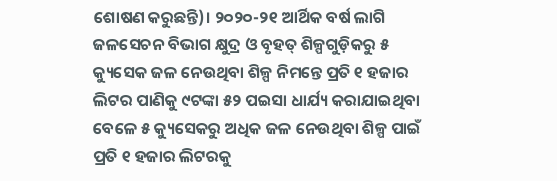ଶୋଷଣ କରୁଛନ୍ତି)। ୨୦୨୦-୨୧ ଆର୍ଥିକ ବର୍ଷ ଲାଗି ଜଳସେଚନ ବିଭାଗ କ୍ଷୁଦ୍ର ଓ ବୃହତ୍‌ ଶିଳ୍ପଗୁଡ଼ିକରୁ ୫ କ୍ୟୁସେକ ଜଳ ନେଉଥିବା ଶିଳ୍ପ ନିମନ୍ତେ ପ୍ରତି ୧ ହଜାର ଲିଟର ପାଣିକୁ ୯ଟଙ୍କା ୫୨ ପଇସା ଧାର୍ଯ୍ୟ କରାଯାଇଥିବା ବେଳେ ୫ କ୍ୟୁସେକରୁ ଅଧିକ ଜଳ ନେଉଥିବା ଶିଳ୍ପ ପାଇଁ ପ୍ରତି ୧ ହଜାର ଲିଟରକୁ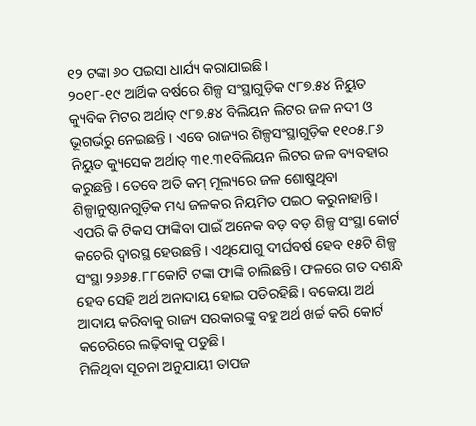୧୨ ଟଙ୍କା ୬୦ ପଇସା ଧାର୍ଯ୍ୟ କରାଯାଇଛି।
୨୦୧୮-୧୯ ଆର୍ଥିକ ବର୍ଷରେ ଶିଳ୍ପ ସଂସ୍ଥାଗୁଡ଼ିକ ୯୮୭.୫୪ ନିୟୁତ କ୍ୟୁବିକ ମିଟର ଅର୍ଥାତ୍‌ ୯୮୭.୫୪ ବିଲିୟନ ଲିଟର ଜଳ ନଦୀ ଓ ଭୂଗର୍ଭରୁ ନେଇଛନ୍ତି । ଏବେ ରାଜ୍ୟର ଶିଳ୍ପସଂସ୍ଥାଗୁଡ଼ିକ ୧୧୦୫.୮୬ ନିୟୁତ କ୍ୟୁସେକ ଅର୍ଥାତ୍‌ ୩୧.୩୧ବିଲିୟନ ଲିଟର ଜଳ ବ୍ୟବହାର କରୁଛନ୍ତି । ତେବେ ଅତି କମ୍‌ ମୂଲ୍ୟରେ ଜଳ ଶୋଷୁଥିବା ଶିଳ୍ପାନୁଷ୍ଠାନଗୁଡ଼ିକ ମଧ୍ୟ ଜଳକର ନିୟମିତ ପଇଠ କରୁନାହାନ୍ତି। ଏପରି କି ଟିକସ ଫାଙ୍କିବା ପାଇଁ ଅନେକ ବଡ଼ ବଡ଼ ଶିଳ୍ପ ସଂସ୍ଥା କୋର୍ଟ କଚେରି ଦ୍ୱାରସ୍ଥ ହେଉଛନ୍ତି । ଏଥିଯୋଗୁ ଦୀର୍ଘବର୍ଷ ହେବ ୧୫ଟି ଶିଳ୍ପ ସଂସ୍ଥା ୨୬୬୫.୮୮କୋଟି ଟଙ୍କା ଫାଙ୍କି ଚାଲିଛନ୍ତି। ଫଳରେ ଗତ ଦଶନ୍ଧି ହେବ ସେହି ଅର୍ଥ ଅନାଦାୟ ହୋଇ ପଡିରହିଛି। ବକେୟା ଅର୍ଥ ଆଦାୟ କରିବାକୁ ରାଜ୍ୟ ସରକାରଙ୍କୁ ବହୁ ଅର୍ଥ ଖର୍ଚ୍ଚ କରି କୋର୍ଟ କଚେରିରେ ଲଢ଼ିବାକୁ ପଡୁଛି।
ମିଳିଥିବା ସୂଚନା ଅନୁଯାୟୀ ତାପଜ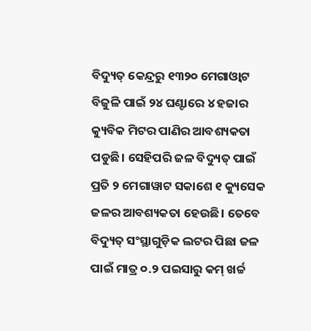ବିଦ୍ୟୁତ୍‌ କେନ୍ଦ୍ରରୁ ୧୩୨୦ ମେଗାଓ୍ବାଟ ବିଜୁଳି ପାଇଁ ୨୪ ଘଣ୍ଟାରେ ୪ ହଜାର କ୍ୟୁବିକ ମିଟର ପାଣିର ଆବଶ୍ୟକତା ପଡୁଛି। ସେହିପରି ଜଳ ବିଦ୍ୟୁତ୍‌ ପାଇଁ ପ୍ରତି ୨ ମେଗାୱାଟ ସକାଶେ ୧ କ୍ୟୁସେକ ଜଳର ଆବଶ୍ୟକତା ହେଉଛି। ତେବେ ବିଦ୍ୟୁତ୍‌ ସଂସ୍ଥାଗୁଡ଼ିକ ଲଟର ପିଛା ଜଳ ପାଇଁ ମାତ୍ର ୦.୨ ପଇସାରୁ କମ୍‌ ଖର୍ଚ୍ଚ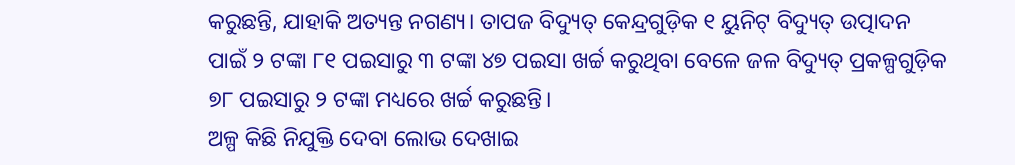କରୁଛନ୍ତି, ଯାହାକି ଅତ୍ୟନ୍ତ ନଗଣ୍ୟ। ତାପଜ ବିଦ୍ୟୁତ୍‌ କେନ୍ଦ୍ରଗୁଡ଼ିକ ୧ ୟୁନିଟ୍‌ ବିଦ୍ୟୁତ୍‌ ଉତ୍ପାଦନ ପାଇଁ ୨ ଟଙ୍କା ୮୧ ପଇସାରୁ ୩ ଟଙ୍କା ୪୭ ପଇସା ଖର୍ଚ୍ଚ କରୁଥିବା ବେଳେ ଜଳ ବିଦ୍ୟୁତ୍‌ ପ୍ରକଳ୍ପଗୁଡ଼ିକ ୭୮ ପଇସାରୁ ୨ ଟଙ୍କା ମଧ୍ୟରେ ଖର୍ଚ୍ଚ କରୁଛନ୍ତି।
ଅଳ୍ପ କିଛି ନିଯୁକ୍ତି ଦେବା ଲୋଭ ଦେଖାଇ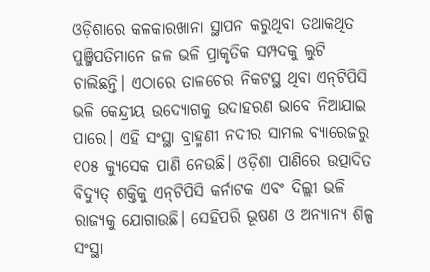ଓଡ଼ିଶାରେ କଳକାରଖାନା ସ୍ଥାପନ କରୁଥିବା ତଥାକଥିତ ପୁଞ୍ଜିପତିମାନେ ଜଳ ଭଳି ପ୍ରାକୃତିକ ସମ୍ପଦକୁ ଲୁଟି ଚାଲିଛନ୍ତି। ଏଠାରେ ତାଳଚେର ନିକଟସ୍ଥ ଥିବା ଏନ୍‌ଟିପିସି ଭଳି କେନ୍ଦ୍ରୀୟ ଉଦ୍ୟୋଗକୁ ଉଦାହରଣ ଭାବେ ନିଆଯାଇ ପାରେ। ଏହି ସଂସ୍ଥା ବ୍ରାହ୍ମଣୀ ନଦୀର ସାମଲ ବ୍ୟାରେଜରୁ ୧୦୫ କ୍ୟୁସେକ ପାଣି ନେଉଛି। ଓଡ଼ିଶା ପାଣିରେ ଉତ୍ପାଦିତ ବିଦ୍ୟୁତ୍‌ ଶକ୍ତିକୁ ଏନ୍‌ଟିପିସି କର୍ନାଟକ ଏବଂ ଦିଲ୍ଲୀ ଭଳି ରାଜ୍ୟକୁ ଯୋଗାଉଛି। ସେହିପରି ଭୂଷଣ ଓ ଅନ୍ୟାନ୍ୟ ଶିଳ୍ପ ସଂସ୍ଥା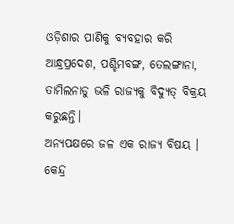ଓଡ଼ିଶାର ପାଣିକୁ ବ୍ୟବହାର କରି ଆନ୍ଧ୍ରପ୍ରଦେଶ, ପଶ୍ଚିମବଙ୍ଗ, ତେଲଙ୍ଗାନା, ତାମିଲନାଡୁ ଭଳି ରାଜ୍ୟକୁ ବିଦ୍ୟୁତ୍‌ ବିକ୍ରୟ କରୁଛନ୍ତି।
ଅନ୍ୟପକ୍ଷରେ ଜଳ ଏକ ରାଜ୍ୟ ବିଷୟ । କେନ୍ଦ୍ର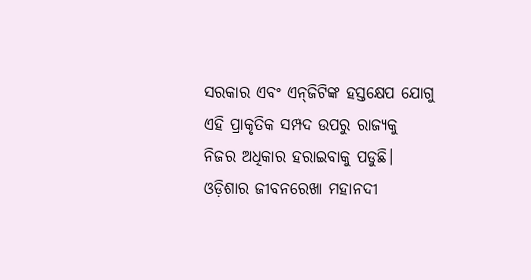ସରକାର ଏବଂ ଏନ୍‌ଜିଟିଙ୍କ ହସ୍ତକ୍ଷେପ ଯୋଗୁ ଏହି ପ୍ରାକୃତିକ ସମ୍ପଦ ଉପରୁ ରାଜ୍ୟକୁ ନିଜର ଅଧିକାର ହରାଇବାକୁ ପଡୁଛି। ଓଡ଼ିଶାର ଜୀବନରେଖା ମହାନଦୀ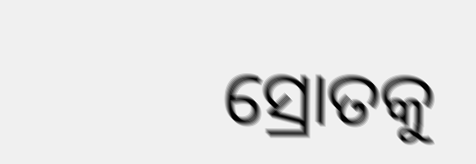ସ୍ରୋତକୁ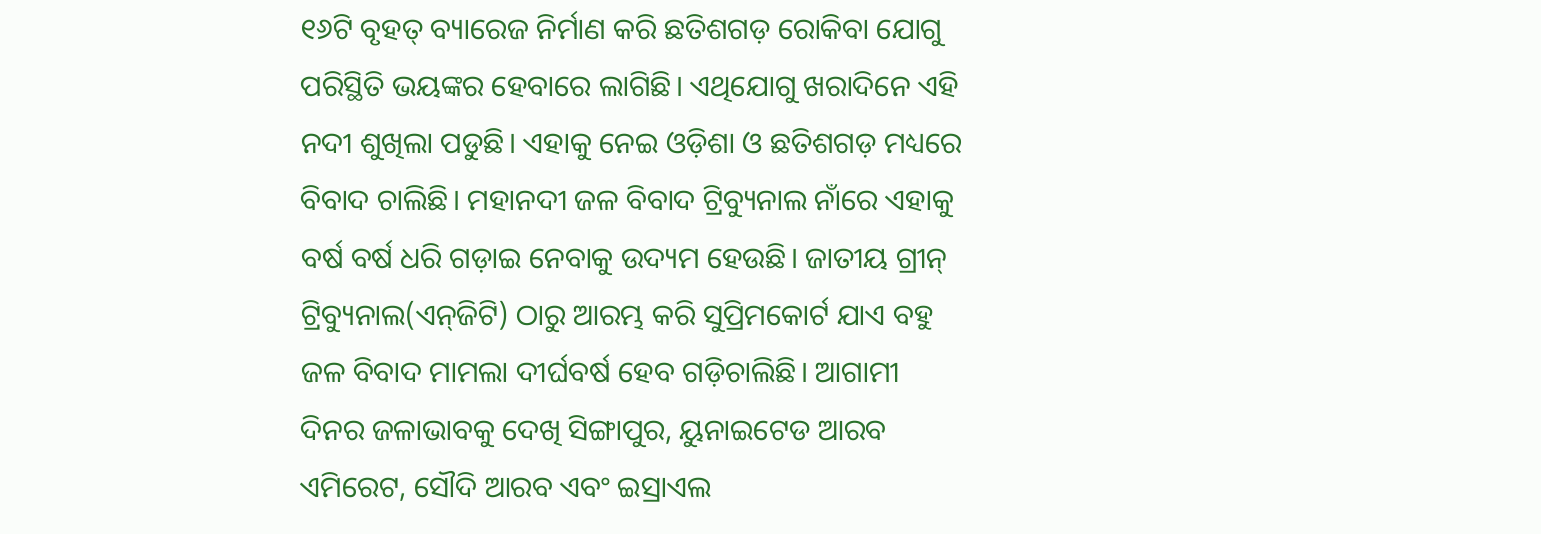୧୬ଟି ବୃହତ୍‌ ବ୍ୟାରେଜ ନିର୍ମାଣ କରି ଛତିଶଗଡ଼ ରୋକିବା ଯୋଗୁ ପରିସ୍ଥିତି ଭୟଙ୍କର ହେବାରେ ଲାଗିଛି। ଏଥିଯୋଗୁ ଖରାଦିନେ ଏହି ନଦୀ ଶୁଖିଲା ପଡୁଛି। ଏହାକୁ ନେଇ ଓଡ଼ିଶା ଓ ଛତିଶଗଡ଼ ମଧ୍ୟରେ ବିବାଦ ଚାଲିଛି। ମହାନଦୀ ଜଳ ବିବାଦ ଟ୍ରିବ୍ୟୁନାଲ ନାଁରେ ଏହାକୁ ବର୍ଷ ବର୍ଷ ଧରି ଗଡ଼ାଇ ନେବାକୁ ଉଦ୍ୟମ ହେଉଛି। ଜାତୀୟ ଗ୍ରୀନ୍‌ ଟ୍ରିବ୍ୟୁନାଲ(ଏନ୍‌ଜିଟି) ଠାରୁ ଆରମ୍ଭ କରି ସୁପ୍ରିମକୋର୍ଟ ଯାଏ ବହୁ ଜଳ ବିବାଦ ମାମଲା ଦୀର୍ଘବର୍ଷ ହେବ ଗଡ଼ିଚାଲିଛି। ଆଗାମୀ ଦିନର ଜଳାଭାବକୁ ଦେଖି ସିଙ୍ଗାପୁର, ୟୁନାଇଟେଡ ଆରବ ଏମିରେଟ, ସୌଦି ଆରବ ଏବଂ ଇସ୍ରାଏଲ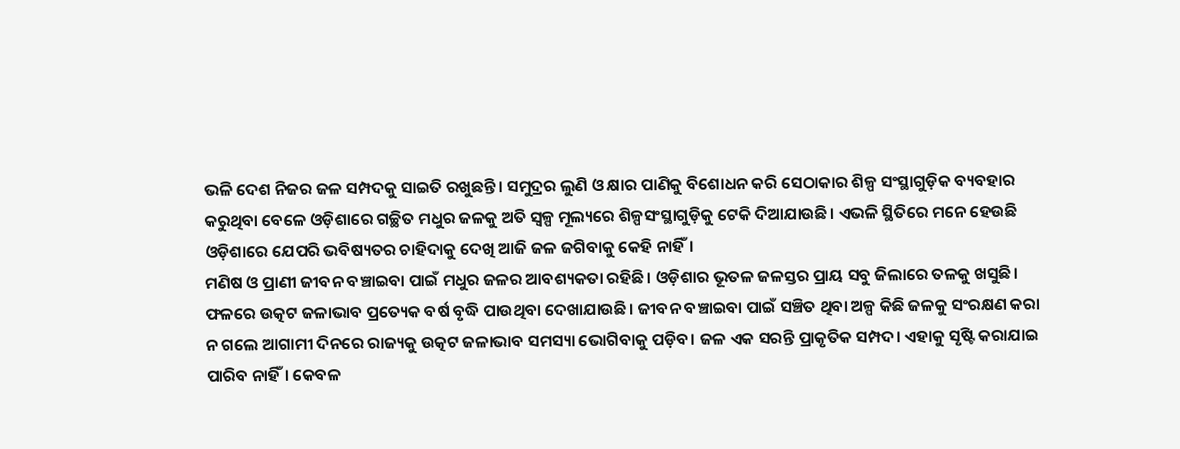ଭଳି ଦେଶ ନିଜର ଜଳ ସମ୍ପଦକୁ ସାଇତି ରଖୁଛନ୍ତି। ସମୁଦ୍ରର ଲୁଣି ଓ କ୍ଷାର ପାଣିକୁ ବିଶୋଧନ କରି ସେଠାକାର ଶିଳ୍ପ ସଂସ୍ଥାଗୁଡ଼ିକ ବ୍ୟବହାର କରୁଥିବା ବେଳେ ଓଡ଼ିଶାରେ ଗଚ୍ଛିତ ମଧୁର ଜଳକୁ ଅତି ସ୍ବଳ୍ପ ମୂଲ୍ୟରେ ଶିଳ୍ପସଂସ୍ଥାଗୁଡ଼ିକୁ ଟେକି ଦିଆଯାଉଛି। ଏଭଳି ସ୍ଥିତିରେ ମନେ ହେଉଛି ଓଡ଼ିଶାରେ ଯେପରି ଭବିଷ୍ୟତର ଚାହିଦାକୁ ଦେଖି ଆଜି ଜଳ ଜଗିବାକୁ କେହି ନାହିଁ।
ମଣିଷ ଓ ପ୍ରାଣୀ ଜୀବନ ବଞ୍ଚାଇବା ପାଇଁ ମଧୁର ଜଳର ଆବଶ୍ୟକତା ରହିଛି। ଓଡ଼ିଶାର ଭୂତଳ ଜଳସ୍ତର ପ୍ରାୟ ସବୁ ଜିଲାରେ ତଳକୁ ଖସୁଛି। ଫଳରେ ଉତ୍କଟ ଜଳାଭାବ ପ୍ରତ୍ୟେକ ବର୍ଷ ବୃଦ୍ଧି ପାଉଥିବା ଦେଖାଯାଉଛି। ଜୀବନ ବଞ୍ଚାଇବା ପାଇଁ ସଞ୍ଚିତ ଥିବା ଅଳ୍ପ କିଛି ଜଳକୁ ସଂରକ୍ଷଣ କରା ନ ଗଲେ ଆଗାମୀ ଦିନରେ ରାଜ୍ୟକୁ ଉତ୍କଟ ଜଳାଭାବ ସମସ୍ୟା ଭୋଗିବାକୁ ପଡ଼ିବ। ଜଳ ଏକ ସରନ୍ତି ପ୍ରାକୃତିକ ସମ୍ପଦ। ଏହାକୁ ସୃଷ୍ଟି କରାଯାଇ ପାରିବ ନାହିଁ। କେବଳ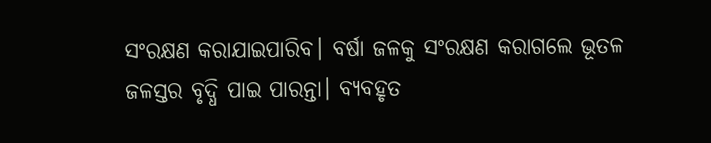ସଂରକ୍ଷଣ କରାଯାଇପାରିବ। ବର୍ଷା ଜଳକୁ ସଂରକ୍ଷଣ କରାଗଲେ ଭୂତଳ ଜଳସ୍ତର ବୃଦ୍ଧି ପାଇ ପାରନ୍ତା। ବ୍ୟବହୃତ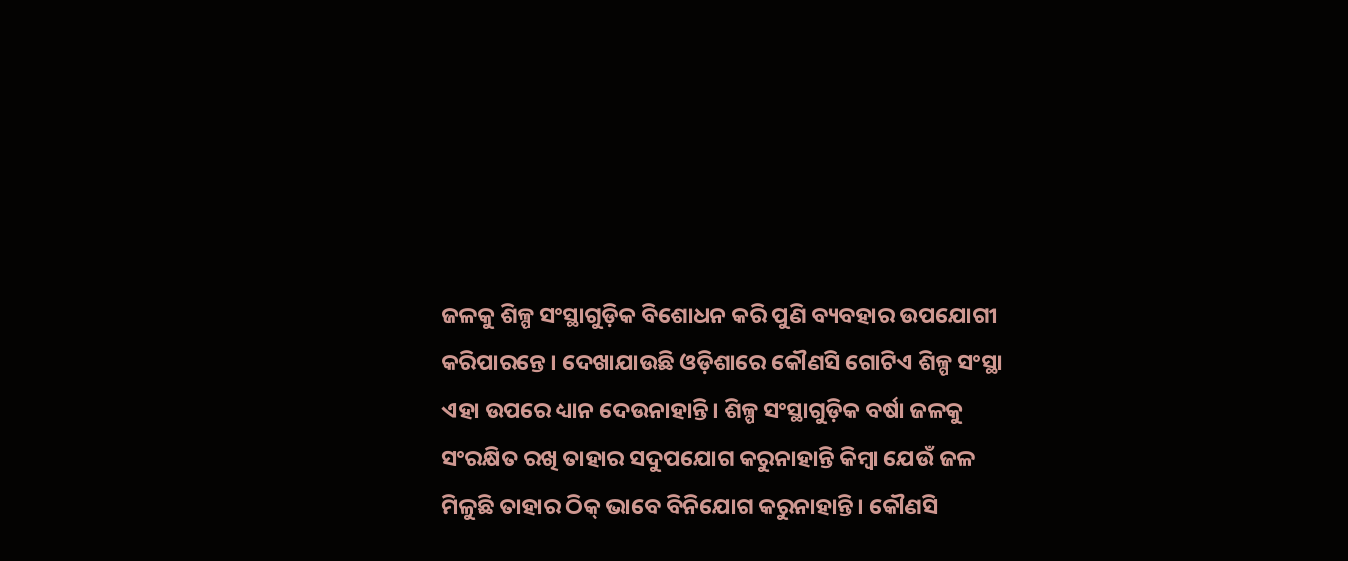ଜଳକୁ ଶିଳ୍ପ ସଂସ୍ଥାଗୁଡ଼ିକ ବିଶୋଧନ କରି ପୁଣି ବ୍ୟବହାର ଉପଯୋଗୀ କରିପାରନ୍ତେ । ଦେଖାଯାଉଛି ଓଡ଼ିଶାରେ କୌଣସି ଗୋଟିଏ ଶିଳ୍ପ ସଂସ୍ଥା ଏହା ଉପରେ ଧ୍ୟାନ ଦେଉନାହାନ୍ତି। ଶିଳ୍ପ ସଂସ୍ଥାଗୁଡ଼ିକ ବର୍ଷା ଜଳକୁ ସଂରକ୍ଷିତ ରଖି ତାହାର ସଦୁପଯୋଗ କରୁନାହାନ୍ତି କିମ୍ବା ଯେଉଁ ଜଳ ମିଳୁଛି ତାହାର ଠିକ୍‌ ଭାବେ ବିନିଯୋଗ କରୁନାହାନ୍ତି। କୌଣସି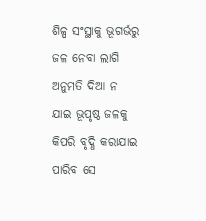ଶିଳ୍ପ ସଂସ୍ଥାକୁ ଭୂଗର୍ଭରୁ ଜଳ ନେବା ଲାଗି ଅନୁମତି ଦିଆ ନ ଯାଇ ଭୂପୃଷ୍ଠ ଜଳକୁ କିପରି ବୃଦ୍ଧି କରାଯାଇ ପାରିବ ସେ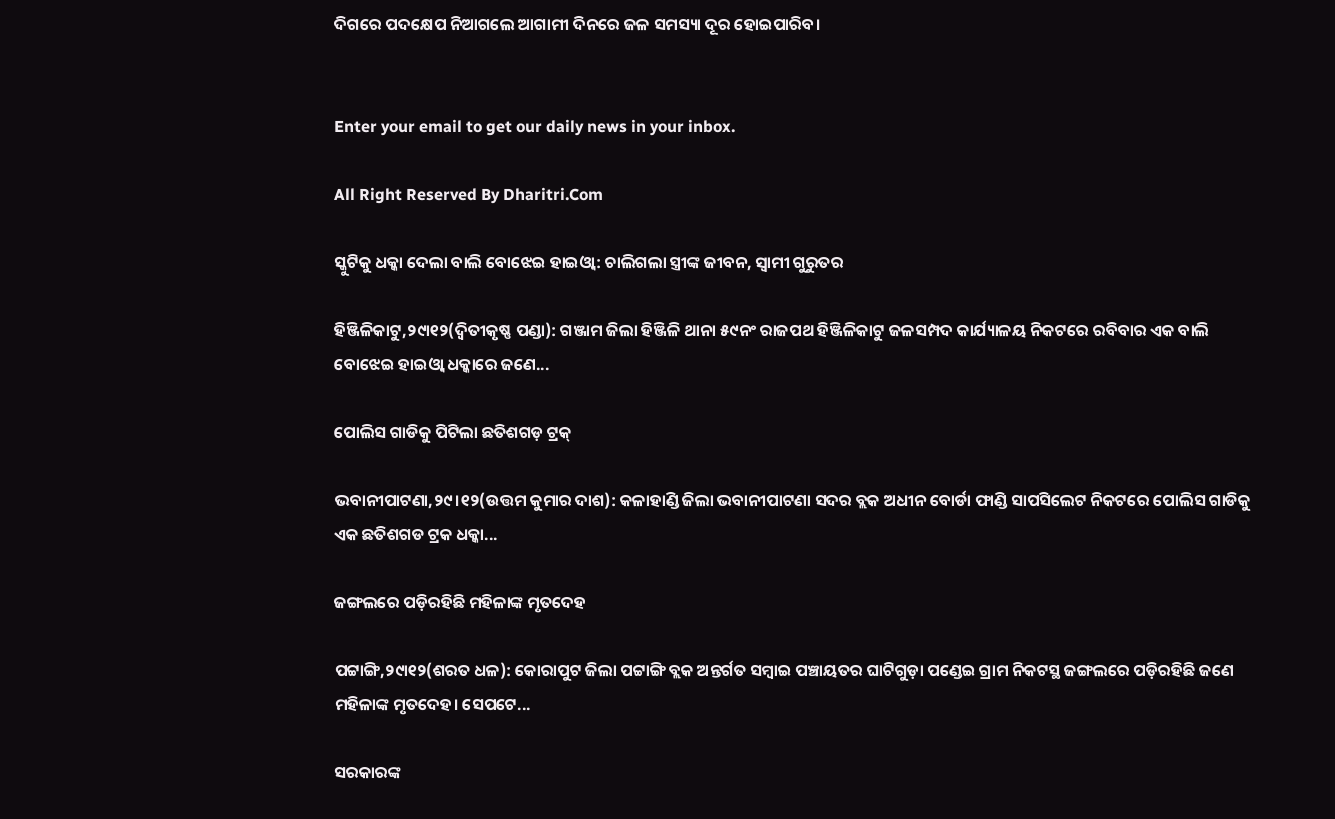ଦିଗରେ ପଦକ୍ଷେପ ନିଆଗଲେ ଆଗାମୀ ଦିନରେ ଜଳ ସମସ୍ୟା ଦୂର ହୋଇପାରିବ।


Enter your email to get our daily news in your inbox.

All Right Reserved By Dharitri.Com

ସ୍କୁଟିକୁ ଧକ୍କା ଦେଲା ବାଲି ବୋଝେଇ ହାଇଓ୍ବା: ଚାଲିଗଲା ସ୍ତ୍ରୀଙ୍କ ଜୀବନ, ସ୍ବାମୀ ଗୁରୁତର

ହିଞ୍ଜିଳିକାଟୁ,୨୯ା୧୨(ଦ୍ୱିତୀକୃଷ୍ଣ ପଣ୍ଡା): ଗଞ୍ଜାମ ଜିଲା ହିଞ୍ଜିଳି ଥାନା ୫୯ନଂ ରାଜପଥ ହିଞ୍ଜିଳିକାଟୁ ଜଳସମ୍ପଦ କାର୍ଯ୍ୟାଳୟ ନିକଟରେ ରବିବାର ଏକ ବାଲି ବୋଝେଇ ହାଇଓ୍ବା ଧକ୍କାରେ ଜଣେ...

ପୋଲିସ ଗାଡିକୁ ପିଟିଲା ଛତିଶଗଡ଼ ଟ୍ରକ୍‌

ଭବାନୀପାଟଣା,୨୯।୧୨(ଉତ୍ତମ କୁମାର ଦାଶ): କଳାହାଣ୍ଡି ଜିଲା ଭବାନୀପାଟଣା ସଦର ବ୍ଲକ ଅଧୀନ ବୋର୍ଡା ଫାଣ୍ଡି ସାପସିଲେଟ ନିକଟରେ ପୋଲିସ ଗାଡିକୁ ଏକ ଛତିଶଗଡ ଟ୍ରକ ଧକ୍କା...

ଜଙ୍ଗଲରେ ପଡ଼ିରହିଛି ମହିଳାଙ୍କ ମୃତଦେହ

ପଟ୍ଟାଙ୍ଗି,୨୯ା୧୨(ଶରତ ଧଳ): କୋରାପୁଟ ଜିଲା ପଟ୍ଟାଙ୍ଗି ବ୍ଲକ ଅନ୍ତର୍ଗତ ସମ୍ବାଇ ପଞ୍ଚାୟତର ଘାଟିଗୁଡ଼ା ପଣ୍ଡେଇ ଗ୍ରାମ ନିକଟସ୍ଥ ଜଙ୍ଗଲରେ ପଡ଼ିରହିଛି ଜଣେ ମହିଳାଙ୍କ ମୃତଦେହ। ସେପଟେ...

ସରକାରଙ୍କ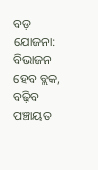ବଡ଼ ଯୋଜନା: ବିଭାଜନ ହେବ ବ୍ଲକ, ବଢ଼ିବ ପଞ୍ଚାୟତ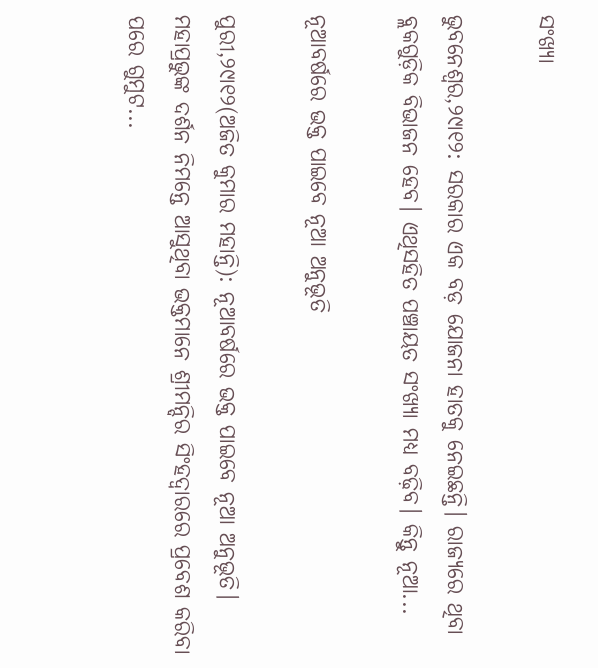ସଂଖ୍ୟା

ଭୁବନେଶ୍ୱର,୨୯ା୧୨: ସରକାର ଏକ ବଡ଼ ଯୋଜନା ହାତକୁ ନେଇଛନ୍ତି। ରାଜ୍ୟରେ ଥିବା ବ୍ଲକଗୁଡ଼ିକ ବିଭାଜନ ହେବ। ଏଥିସହିତ ପଞ୍ଚାୟତ ସଂଖ୍ୟା ମଧ୍ୟ ବଢ଼ିବ। କିନ୍ତୁ ନୂଆ...

ନୂଆବର୍ଷରେ ଭକ୍ତ ପାଇବେ ନୂଆ ଅନୁଭୂତି

ପୁରୀ,୨୯ା୧୨(ଅଜିତ କୁମାର ମହାନ୍ତି): ନୂଆବର୍ଷରେ ଭକ୍ତ ପାଇବେ ନୂଆ ଅନୁଭୂତି। ମହାପ୍ରଭୁଙ୍କ ଦର୍ଶନ ନିମନ୍ତେ ଆସୁଥିବା ଭକ୍ତମାନେ ଶ୍ରୀମନ୍ଦିର ସିଂହଦ୍ୱାରରେ ପ୍ରବେଶ କରିବା ପରେ ଗୁମୁଟ...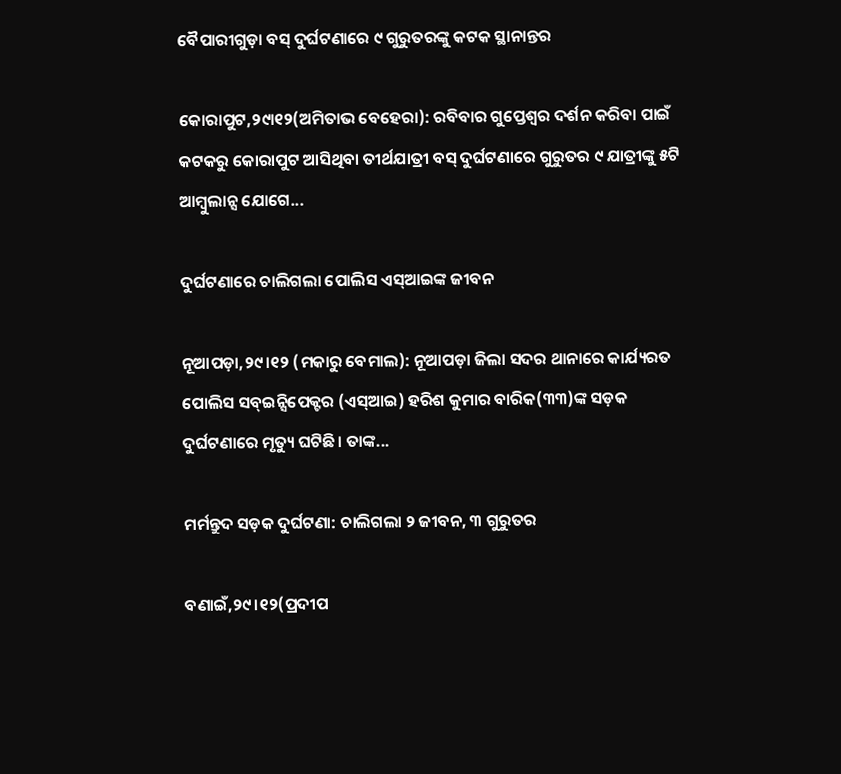ବୈପାରୀଗୁଡ଼ା ବସ୍‌ ଦୁର୍ଘଟଣାରେ ୯ ଗୁରୁତରଙ୍କୁ କଟକ ସ୍ଥାନାନ୍ତର

କୋରାପୁଟ,୨୯ା୧୨(ଅମିତାଭ ବେହେରା): ରବିବାର ଗୁପ୍ତେଶ୍ୱର ଦର୍ଶନ କରିବା ପାଇଁ କଟକରୁ କୋରାପୁଟ ଆସିଥିବା ତୀର୍ଥଯାତ୍ରୀ ବସ୍‌ ଦୁର୍ଘଟଣାରେ ଗୁରୁତର ୯ ଯାତ୍ରୀଙ୍କୁ ୫ଟି ଆମ୍ବୁଲାନ୍ସ ଯୋଗେ...

ଦୁର୍ଘଟଣାରେ ଚାଲିଗଲା ପୋଲିସ ଏସ୍‌ଆଇଙ୍କ ଜୀବନ

ନୂଆପଡ଼ା,୨୯।୧୨ (ମକାରୁ ବେମାଲ): ନୂଆପଡ଼ା ଜିଲା ସଦର ଥାନାରେ କାର୍ଯ୍ୟରତ ପୋଲିସ ସବ୍‌ଇନ୍ସିପେକ୍ଟର (ଏସ୍‌ଆଇ) ହରିଶ କୁମାର ବାରିକ(୩୩)ଙ୍କ ସଡ଼କ ଦୁର୍ଘଟଣାରେ ମୃତ୍ୟୁ ଘଟିଛି। ତାଙ୍କ...

ମର୍ମନ୍ତୁଦ ସଡ଼କ ଦୁର୍ଘଟଣା: ଚାଲିଗଲା ୨ ଜୀବନ, ୩ ଗୁରୁତର

ବଣାଇଁ,୨୯।୧୨(ପ୍ରଦୀପ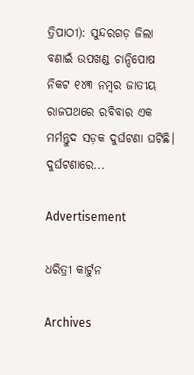ତ୍ରିପାଠୀ): ସୁନ୍ଦରଗଡ଼ ଜିଲା ବଣାଇଁ ଉପଖଣ୍ଡ ଚାନ୍ଦିପୋଷ ନିକଟ ୧୪୩ ନମ୍ବର ଜାତୀୟ ରାଜପଥରେ ରବିବାର ଏକ ମର୍ମନ୍ତୁଦ ସଡ଼କ ଦୁର୍ଘଟଣା ଘଟିଛି। ଦୁର୍ଘଟଣାରେ...

Advertisement

ଧରିତ୍ରୀ କାର୍ଟୁନ

Archives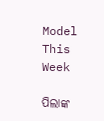Model This Week

ପିଲାଙ୍କ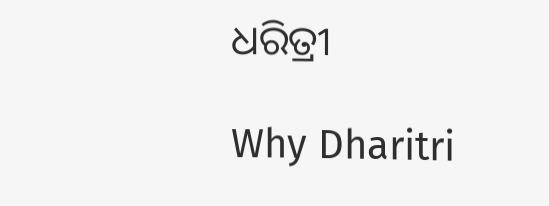ଧରିତ୍ରୀ

Why Dharitri